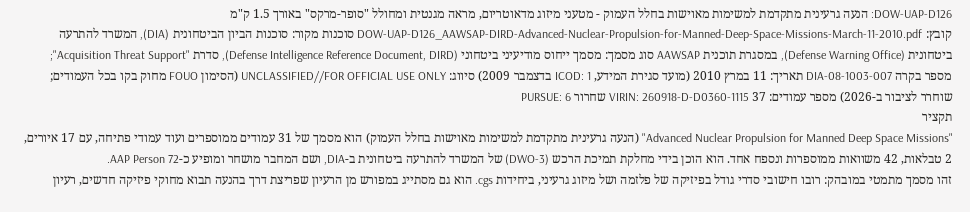DOW-UAP-D126: הנעה גרעינית מתקדמת למשימות מאוישות בחלל העמוק - מטעני מיזוג מדאוטריום, מראה מגנטית ומחולל "סופר-מרקס" באורך 1.5 ק"מ
קובץ: DOW-UAP-D126_AAWSAP-DIRD-Advanced-Nuclear-Propulsion-for-Manned-Deep-Space-Missions-March-11-2010.pdf סוכנות מקור: סוכנות הביון הביטחונית (DIA), המשרד להתרעה ביטחונית (Defense Warning Office), במסגרת תוכנית AAWSAP סוג מסמך: מסמך ייחוס מודיעיני ביטחוני (Defense Intelligence Reference Document, DIRD), סדרת "Acquisition Threat Support"; מספר בקרה DIA-08-1003-007 תאריך: 11 במרץ 2010 (מועד סגירת המידע, ICOD: 1 בדצמבר 2009) סיווג: UNCLASSIFIED//FOR OFFICIAL USE ONLY (הסימון FOUO מחוק בקו בכל העמודים; שוחרר לציבור ב-2026) מספר עמודים: 37 VIRIN: 260918-D-D0360-1115 שחרור PURSUE: 6
תקציר
"Advanced Nuclear Propulsion for Manned Deep Space Missions" (הנעה גרעינית מתקדמת למשימות מאוישות בחלל העמוק) הוא מסמך של 31 עמודים ממוספרים ועוד עמודי פתיחה, עם 17 איורים, 2 טבלאות, 42 משוואות ממוספרות ונספח אחד. הוא הוכן בידי מחלקת תמיכת הרכש (DWO-3) של המשרד להתרעה ביטחונית ב-DIA, ושם המחבר מושחר ומופיע כ-AAP Person 72.
זהו מסמך מתמטי במובהק: רובו חישובי סדרי גודל בפיזיקה של פלזמה ושל מיזוג גרעיני, ביחידות cgs. הוא גם מסתייג במפורש מן הרעיון שפריצת דרך בהנעה תבוא מחוקי פיזיקה חדשים, רעיון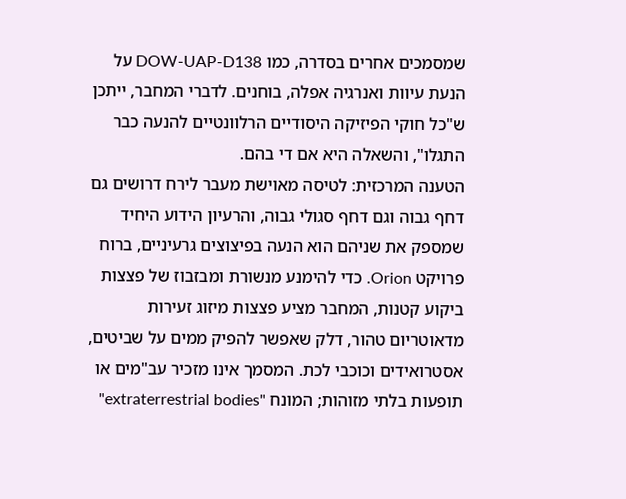שמסמכים אחרים בסדרה, כמו DOW-UAP-D138 על הנעת עיוות ואנרגיה אפלה, בוחנים. לדברי המחבר, ייתכן ש"כל חוקי הפיזיקה היסודיים הרלוונטיים להנעה כבר התגלו", והשאלה היא אם די בהם.
הטענה המרכזית: לטיסה מאוישת מעבר לירח דרושים גם דחף גבוה וגם דחף סגולי גבוה, והרעיון הידוע היחיד שמספק את שניהם הוא הנעה בפיצוצים גרעיניים, ברוח פרויקט Orion. כדי להימנע מנשורת ומבזבוז של פצצות ביקוע קטנות, המחבר מציע פצצות מיזוג זעירות מדאוטריום טהור, דלק שאפשר להפיק ממים על שביטים, אסטרואידים וכוכבי לכת. המסמך אינו מזכיר עב"מים או תופעות בלתי מזוהות; המונח "extraterrestrial bodies"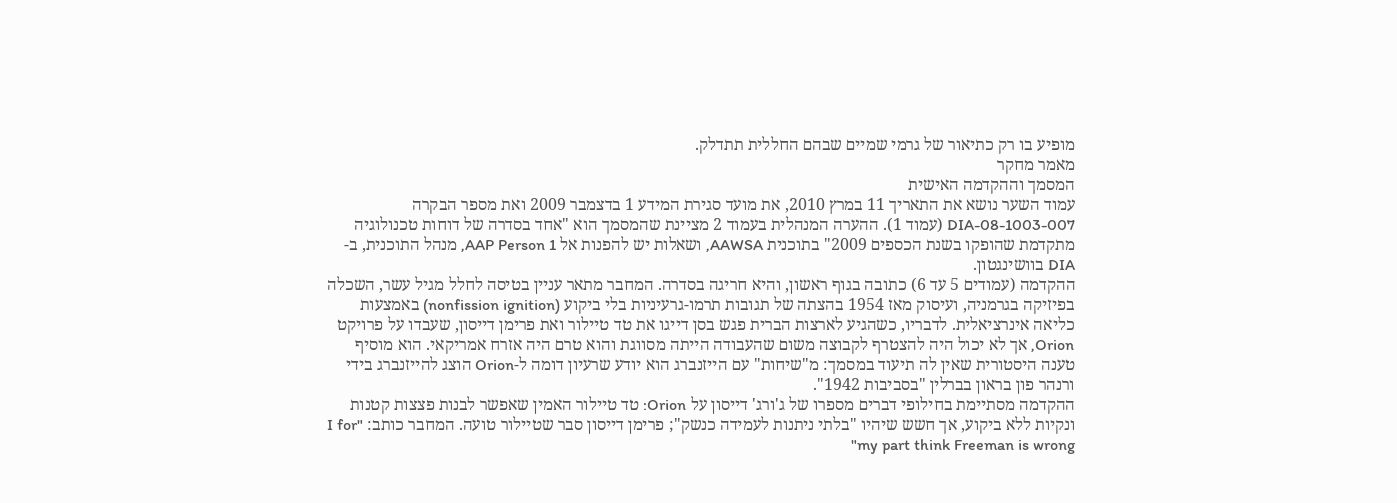מופיע בו רק כתיאור של גרמי שמיים שבהם החללית תתדלק.
מאמר מחקר
המסמך וההקדמה האישית
עמוד השער נושא את התאריך 11 במרץ 2010, את מועד סגירת המידע 1 בדצמבר 2009 ואת מספר הבקרה DIA-08-1003-007 (עמוד 1). ההערה המנהלית בעמוד 2 מציינת שהמסמך הוא "אחד בסדרה של דוחות טכנולוגיה מתקדמת שהופקו בשנת הכספים 2009" בתוכנית AAWSA, ושאלות יש להפנות אל AAP Person 1, מנהל התוכנית, ב-DIA בוושינגטון.
ההקדמה (עמודים 5 עד 6) כתובה בגוף ראשון, והיא חריגה בסדרה. המחבר מתאר עניין בטיסה לחלל מגיל עשר, השכלה בפיזיקה בגרמניה, ועיסוק מאז 1954 בהצתה של תגובות תרמו-גרעיניות בלי ביקוע (nonfission ignition) באמצעות כליאה אינרציאלית. לדבריו, כשהגיע לארצות הברית פגש בסן דייגו את טד טיילור ואת פרימן דייסון, שעבדו על פרויקט Orion, אך לא יכול היה להצטרף לקבוצה משום שהעבודה הייתה מסווגת והוא טרם היה אזרח אמריקאי. הוא מוסיף טענה היסטורית שאין לה תיעוד במסמך: מ"שיחות" עם הייזנברג הוא יודע שרעיון דומה ל-Orion הוצג להייזנברג בידי ורנהר פון בראון בברלין "בסביבות 1942".
ההקדמה מסתיימת בחילופי דברים מספרו של ג'ורג' דייסון על Orion: טד טיילור האמין שאפשר לבנות פצצות קטנות ונקיות ללא ביקוע, אך חשש שיהיו "בלתי ניתנות לעמידה כנשק"; פרימן דייסון סבר שטיילור טועה. המחבר כותב: "I for my part think Freeman is wrong"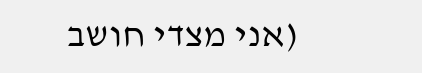(אני מצדי חושב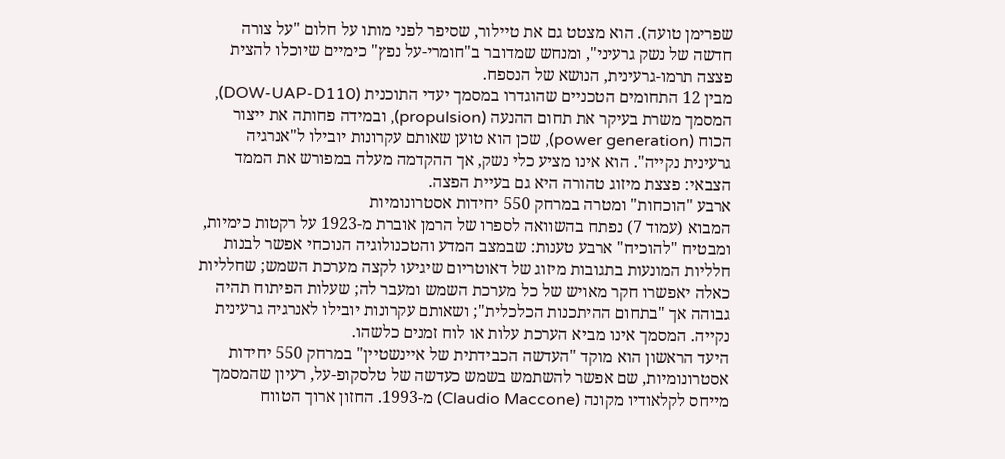שפרימן טועה). הוא מצטט גם את טיילור, שסיפר לפני מותו על חלום "על צורה חדשה של נשק גרעיני", ומנחש שמדובר ב"חומרי-על נפץ" כימיים שיוכלו להצית פצצה תרמו-גרעינית, הנושא של הנספח.
מבין 12 התחומים הטכניים שהוגדרו במסמך יעדי התוכנית (DOW-UAP-D110), המסמך משרת בעיקר את תחום ההנעה (propulsion), ובמידה פחותה את ייצור הכוח (power generation), שכן הוא טוען שאותם עקרונות יובילו ל"אנרגיה גרעינית נקייה". הוא אינו מציע כלי נשק, אך ההקדמה מעלה במפורש את הממד הצבאי: פצצת מיזוג טהורה היא גם בעיית הפצה.
ארבע "הוכחות" ומטרה במרחק 550 יחידות אסטרונומיות
המבוא (עמוד 7) נפתח בהשוואה לספרו של הרמן אוברת מ-1923 על רקטות כימיות, ומבטיח "להוכיח" ארבע טענות: שבמצב המדע והטכנולוגיה הנוכחי אפשר לבנות חלליות המונעות בתגובות מיזוג של דאוטריום שיגיעו לקצה מערכת השמש; שחלליות כאלה יאפשרו חקר מאויש של כל מערכת השמש ומעבר לה; שעלות הפיתוח תהיה גבוהה אך "בתחום ההיתכנות הכלכלית"; ושאותם עקרונות יובילו לאנרגיה גרעינית נקייה. המסמך אינו מביא הערכת עלות או לוח זמנים כלשהו.
היעד הראשון הוא מוקד "העדשה הכבידתית של איינשטיין" במרחק 550 יחידות אסטרונומיות, שם אפשר להשתמש בשמש כעדשה של טלסקופ-על, רעיון שהמסמך מייחס לקלאודיו מקונה (Claudio Maccone) מ-1993. החזון ארוך הטווח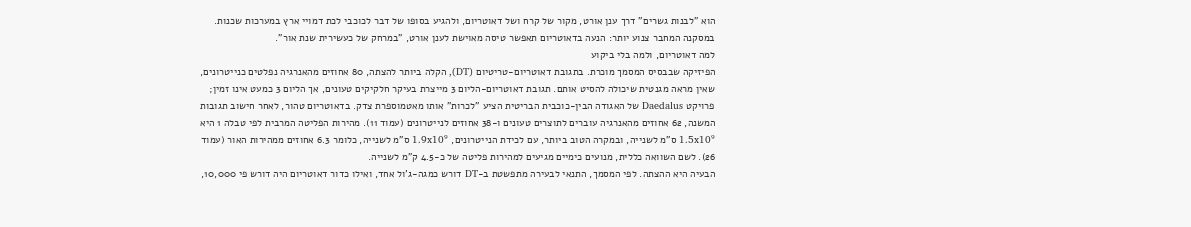הוא "לבנות גשרים" דרך ענן אורט, מקור של קרח ושל דאוטריום, ולהגיע בסופו של דבר לכוכבי לכת דמויי ארץ במערכות שכנות. במסקנה המחבר צנוע יותר: הנעה בדאוטריום תאפשר טיסה מאוישת לענן אורט, "במרחק של כעשירית שנת אור".
למה דאוטריום, ולמה בלי ביקוע
הפיזיקה שבבסיס המסמך מוכרת. בתגובת דאוטריום-טריטיום (DT), הקלה ביותר להצתה, 80 אחוזים מהאנרגיה נפלטים כנייטרונים, שאין מראה מגנטית שיכולה להסיט אותם. תגובת דאוטריום-הליום 3 מייצרת בעיקר חלקיקים טעונים, אך הליום 3 כמעט אינו זמין; פרויקט Daedalus של האגודה הבין-כוכבית הבריטית הציע "לכרות" אותו מאטמוספרת צדק. בדאוטריום טהור, לאחר חישוב תגובות המשנה, 62 אחוזים מהאנרגיה עוברים לתוצרים טעונים ו-38 אחוזים לנייטרונים (עמוד 11). מהירות הפליטה המרבית לפי טבלה 1 היא 1.5x10⁹ ס"מ לשנייה, ובמקרה הטוב ביותר, עם לכידת הנייטרונים, 1.9x10⁹ ס"מ לשנייה, כלומר 6.3 אחוזים ממהירות האור (עמוד 26). לשם השוואה כללית, מנועים כימיים מגיעים למהירות פליטה של כ-4.5 ק"מ לשנייה.
הבעיה היא ההצתה. לפי המסמך, התנאי לבעירה מתפשטת ב-DT דורש כמגה-ג'ול אחד, ואילו כדור דאוטריום היה דורש פי 10,000,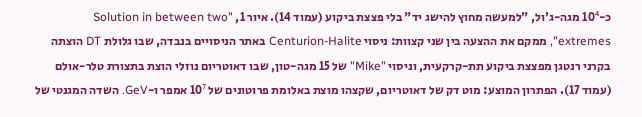כ-10⁴ מגה-ג'ול, "למעשה מחוץ להישג יד" בלי פצצת ביקוע (עמוד 14). איור 1, "Solution in between two extremes", ממקם את ההצעה בין שני קצוות: ניסוי Centurion-Halite באתר הניסויים בנבדה, שבו גלולת DT הוצתה בקרני רנטגן מפצצת ביקוע תת-קרקעית, וניסוי "Mike" של 15 מגה-טון, שבו דאוטריום נוזלי הוצת בתצורת טלר-אולם (עמוד 17). הפתרון המוצע: מוט דק של דאוטריום, שקצהו מוצת באלומת פרוטונים של 10⁷ אמפר ו-GeV. השדה המגנטי של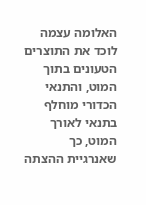האלומה עצמה לוכד את התוצרים הטעונים בתוך המוט, והתנאי הכדורי מוחלף בתנאי לאורך המוט, כך שאנרגיית ההצתה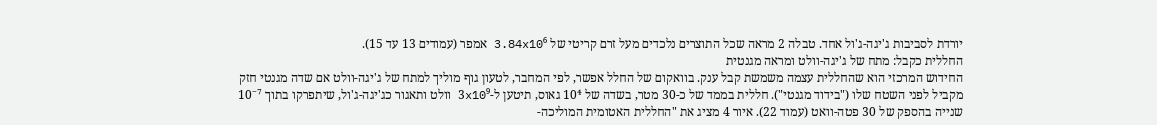יורדת לסביבות ג'יגה-ג'ול אחד. טבלה 2 מראה שכל התוצרים נלכדים מעל זרם קריטי של 3.84x10⁶ אמפר (עמודים 13 עד 15).
החללית כקבל: מתח של ג'יגה-וולט ומראה מגנטית
החידוש המרכזי הוא שהחללית עצמה משמשת קבל ענק. בוואקום של החלל אפשר, לפי המחבר, לטעון גוף מוליך למתח של ג'יגה-וולט אם שדה מגנטי חזק מקביל לפני השטח שלו ("בידוד מגנטי"). חללית בממד של כ-30 מטר, בשדה של 10⁴ גאוס, תיטען ל-3x10⁹ וולט ותאגור כג'יגה-ג'ול, שיתפרקו בתוך 10⁻⁷ שנייה בהספק של 30 פטה-וואט (עמוד 22). איור 4 מציג את "החללית האטומית המוליכה-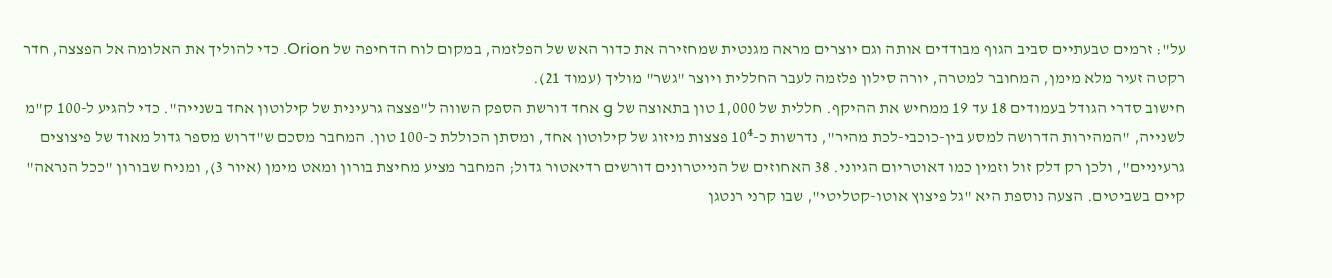על": זרמים טבעתיים סביב הגוף מבודדים אותה וגם יוצרים מראה מגנטית שמחזירה את כדור האש של הפלזמה, במקום לוח הדחיפה של Orion. כדי להוליך את האלומה אל הפצצה, חדר רקטה זעיר מלא מימן, המחובר למטרה, יורה סילון פלזמה לעבר החללית ויוצר "גשר" מוליך (עמוד 21).
חישוב סדרי הגודל בעמודים 18 עד 19 ממחיש את ההיקף. חללית של 1,000 טון בתאוצה של g אחד דורשת הספק השווה ל"פצצה גרעינית של קילוטון אחד בשנייה". כדי להגיע ל-100 ק"מ לשנייה, "המהירות הדרושה למסע בין-כוכבי-לכת מהיר", נדרשות כ-10⁴ פצצות מיזוג של קילוטון אחד, ומסתן הכוללת כ-100 טון. המחבר מסכם ש"דרוש מספר גדול מאוד של פיצוצים גרעיניים", ולכן רק דלק זול וזמין כמו דאוטריום הגיוני. 38 האחוזים של הנייטרונים דורשים רדיאטור גדול; המחבר מציע מחיצת בורון ומאט מימן (איור 3), ומניח שבורון "ככל הנראה" קיים בשביטים. הצעה נוספת היא "גל פיצוץ אוטו-קטליטי", שבו קרני רנטגן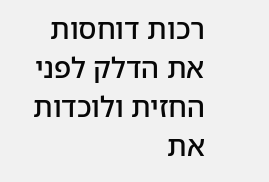רכות דוחסות את הדלק לפני החזית ולוכדות את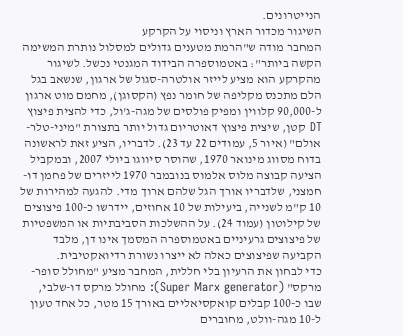הנייטרונים.
השיגור מכדור הארץ וניסוי על הקרקע
המחבר מודה ש"הרמת מטענים גדולים למסלול נותרת המשימה הקשה ביותר": באטמוספרה הבידוד המגנטי נכשל. לשיגור מהקרקע הוא מציע לייזר אולטרה-סגול של ארגון, שנשאב בגל הלם מתכנס מקליפה של חומר נפץ (הקסוגן), מחמם מוט ארגון ל-90,000 קלווין ומפיק פולסים של מגה-ג'ול, כדי להצית פיצוץ DT קטן, שיצית פיצוץ דאוטריום גדול יותר בתצורת "מיני-טלר-אולם" (איור 5, עמודים 22 עד 23). לדבריו, הציע זאת לראשונה בדוח מסווג מינואר 1970, שהוסר סיווגו ביולי 2007, ובמקביל הציעה קבוצה מלוס אלמוס בנובמבר 1970 לייזרים של פחמן דו-חמצני, שלדבריו אורך הגל שלהם ארוך מדי. להגעה למהירות של 10 ק"מ לשנייה, ביעילות של 10 אחוזים, יידרשו כ-100 פיצוצים של קילוטון (עמוד 24). על ההשלכות הסביבתיות או המשפטיות של פיצוצים גרעיניים באטמוספרה המסמך אינו דן, מלבד הקביעה שפיצוצים כאלה לא ייצרו נשורת רדיואקטיבית.
כדי לבחון את הרעיון בלי חללית, המחבר מציע "מחולל סופר-מרקס" (Super Marx generator): מחולל מרקס דו-שלבי, שבו כ-100 קבלים קואקסיאליים באורך 15 מטר, כל אחד טעון ל-10 מגה-וולט, מחוברים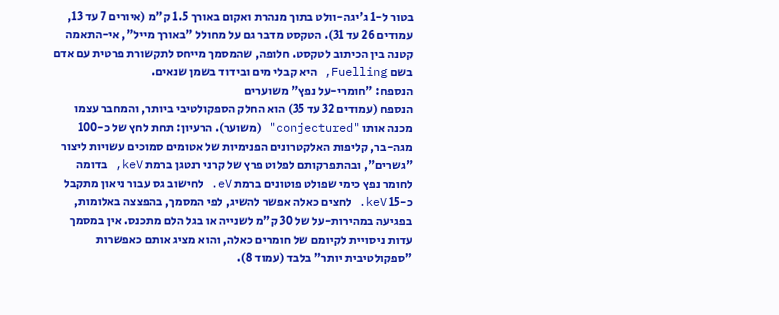בטור ל-1 ג'יגה-וולט בתוך מנהרת ואקום באורך 1.5 ק"מ (איורים 7 עד 13, עמודים 26 עד 31). הטקסט מדבר גם על מחולל "באורך מייל", אי-התאמה קטנה בין הכיתוב לטקסט. חלופה, שהמסמך מייחס לתקשורת פרטית עם אדם בשם Fuelling, היא קבלי מים ובידוד בשמן שנאים.
הנספח: "חומרי-על נפץ" משוערים
הנספח (עמודים 32 עד 35) הוא החלק הספקולטיבי ביותר, והמחבר עצמו מכנה אותו "conjectured" (משוער). הרעיון: תחת לחץ של כ-100 מגה-בר, קליפות האלקטרונים הפנימיות של אטומים סמוכים עשויות ליצור "גשרים", ובהתפרקותם לפלוט פרץ של קרני רנטגן ברמת keV, בדומה לחומר נפץ כימי שפולט פוטונים ברמת eV. לחישוב גס עבור ניאון מתקבל כ-15 keV. לחצים כאלה אפשר להשיג, לפי המסמך, בהפצצה באלומות, בפגיעה במהירות-על של 30 ק"מ לשנייה או בגל הלם מתכנס. אין במסמך עדות ניסויית לקיומם של חומרים כאלה, והוא מציג אותם כאפשרות "ספקולטיבית יותר" בלבד (עמוד 8).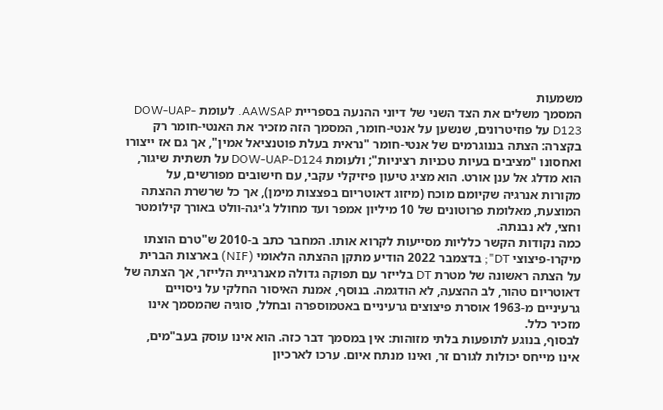משמעות
המסמך משלים את הצד השני של דיוני ההנעה בספריית AAWSAP. לעומת DOW-UAP-D123 על פוזיטרונים, שנשען על אנטי-חומר, המסמך הזה מזכיר את האנטי-חומר רק בקצרה: הצתה בננוגרמים של אנטי-חומר "נראית בעלת פוטנציאל אמין", אך גם אז ייצורו ואחסונו "מציבים בעיות טכניות רציניות"; ולעומת DOW-UAP-D124 על תשתית שיגור, הוא מדלג אל ענן אורט. הוא מציג טיעון פיזיקלי עקבי, עם חישובים מפורשים, על מקורות אנרגיה שקיומם מוכח (מיזוג דאוטריום בפצצות מימן), אך כל שרשרת ההצתה המוצעת, מאלומת פרוטונים של 10 מיליון אמפר ועד מחולל ג'יגה-וולט באורך קילומטר וחצי, לא נבנתה.
כמה נקודות הקשר כלליות מסייעות לקרוא אותו. המחבר כתב ב-2010 ש"טרם הוצתו מיקרו-פיצוצי DT"; בדצמבר 2022 הודיע מתקן ההצתה הלאומי (NIF) בארצות הברית על הצתה ראשונה של מטרת DT בלייזר עם תפוקה גדולה מאנרגיית הלייזר, אך הצתה של דאוטריום טהור, לב ההצעה, לא הודגמה. בנוסף, אמנת האיסור החלקי על ניסויים גרעיניים מ-1963 אוסרת פיצוצים גרעיניים באטמוספרה ובחלל, סוגיה שהמסמך אינו מזכיר כלל.
לבסוף, בנוגע לתופעות בלתי מזוהות: אין במסמך דבר כזה. הוא אינו עוסק בעב"מים, אינו מייחס יכולות לגורם זר, ואינו מנתח איום. ערכו לארכיון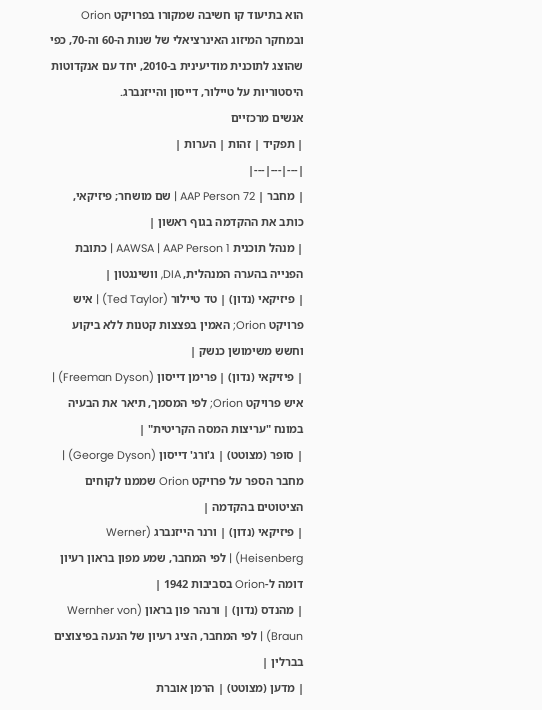הוא בתיעוד קו חשיבה שמקורו בפרויקט Orion ובמחקר המיזוג האינרציאלי של שנות ה-60 וה-70, כפי שהוצג לתוכנית מודיעינית ב-2010, יחד עם אנקדוטות היסטוריות על טיילור, דייסון והייזנברג.
אנשים מרכזיים
| תפקיד | זהות | הערות |
|---|---|---|
| מחבר | AAP Person 72 | שם מושחר; פיזיקאי, כותב את ההקדמה בגוף ראשון |
| מנהל תוכנית AAWSA | AAP Person 1 | כתובת הפנייה בהערה המנהלית, DIA, וושינגטון |
| פיזיקאי (נדון) | טד טיילור (Ted Taylor) | איש פרויקט Orion; האמין בפצצות קטנות ללא ביקוע וחשש משימושן כנשק |
| פיזיקאי (נדון) | פרימן דייסון (Freeman Dyson) | איש פרויקט Orion; לפי המסמך, תיאר את הבעיה במונח "עריצות המסה הקריטית" |
| סופר (מצוטט) | ג'ורג' דייסון (George Dyson) | מחבר הספר על פרויקט Orion שממנו לקוחים הציטוטים בהקדמה |
| פיזיקאי (נדון) | ורנר הייזנברג (Werner Heisenberg) | לפי המחבר, שמע מפון בראון רעיון דומה ל-Orion בסביבות 1942 |
| מהנדס (נדון) | ורנהר פון בראון (Wernher von Braun) | לפי המחבר, הציג רעיון של הנעה בפיצוצים בברלין |
| מדען (מצוטט) | הרמן אוברת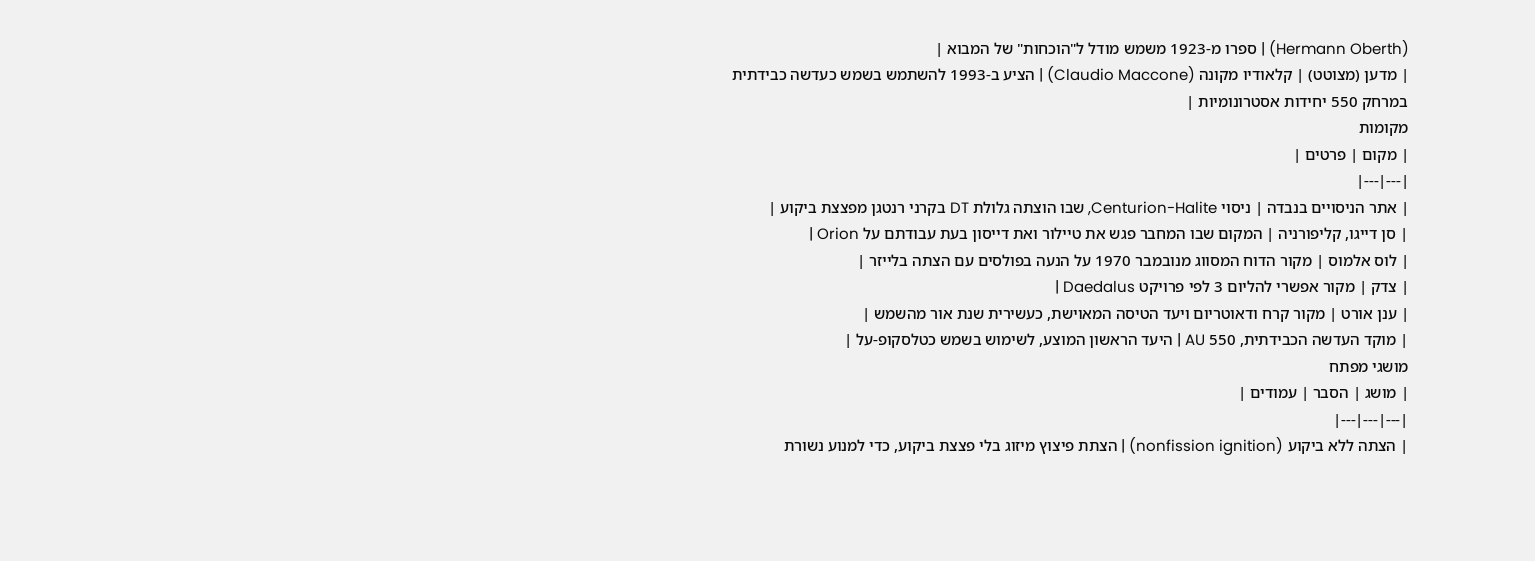(Hermann Oberth) | ספרו מ-1923 משמש מודל ל"הוכחות" של המבוא |
| מדען (מצוטט) | קלאודיו מקונה (Claudio Maccone) | הציע ב-1993 להשתמש בשמש כעדשה כבידתית במרחק 550 יחידות אסטרונומיות |
מקומות
| מקום | פרטים |
|---|---|
| אתר הניסויים בנבדה | ניסוי Centurion-Halite, שבו הוצתה גלולת DT בקרני רנטגן מפצצת ביקוע |
| סן דייגו, קליפורניה | המקום שבו המחבר פגש את טיילור ואת דייסון בעת עבודתם על Orion |
| לוס אלמוס | מקור הדוח המסווג מנובמבר 1970 על הנעה בפולסים עם הצתה בלייזר |
| צדק | מקור אפשרי להליום 3 לפי פרויקט Daedalus |
| ענן אורט | מקור קרח ודאוטריום ויעד הטיסה המאוישת, כעשירית שנת אור מהשמש |
| מוקד העדשה הכבידתית, 550 AU | היעד הראשון המוצע, לשימוש בשמש כטלסקופ-על |
מושגי מפתח
| מושג | הסבר | עמודים |
|---|---|---|
| הצתה ללא ביקוע (nonfission ignition) | הצתת פיצוץ מיזוג בלי פצצת ביקוע, כדי למנוע נשורת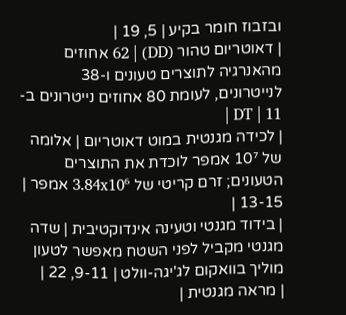ובזבוז חומר בקיע | 5, 19 |
| דאוטריום טהור (DD) | 62 אחוזים מהאנרגיה לתוצרים טעונים ו-38 לנייטרונים, לעומת 80 אחוזים נייטרונים ב-DT | 11 |
| לכידה מגנטית במוט דאוטריום | אלומה של 10⁷ אמפר לוכדת את התוצרים הטעונים; זרם קריטי של 3.84x10⁶ אמפר | 13-15 |
| בידוד מגנטי וטעינה אינדוקטיבית | שדה מגנטי מקביל לפני השטח מאפשר לטעון מוליך בוואקום לג'יגה-וולט | 9-11, 22 |
| מראה מגנטית |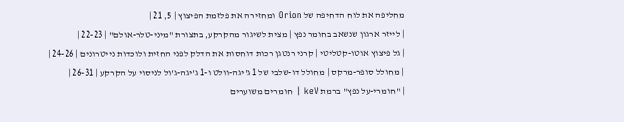מחליפה את לוח הדחיפה של Orion ומחזירה את פלזמת הפיצוץ | 5, 21 |
| לייזר ארגון שנשאב בחומר נפץ | מצית לשיגור מהקרקע, בתצורת "מיני-טלר-אולם" | 22-23 |
| גל פיצוץ אוטו-קטליטי | קרני רנטגן רכות דוחסות את הדלק לפני החזית ולוכדות נייטרונים | 24-26 |
| מחולל סופר-מרקס | מחולל דו-שלבי של 1 ג'יגה-וולט ו-1 ג'יגה-ג'ול לניסוי על הקרקע | 26-31 |
| "חומרי-על נפץ" ברמת keV | חומרים משוערים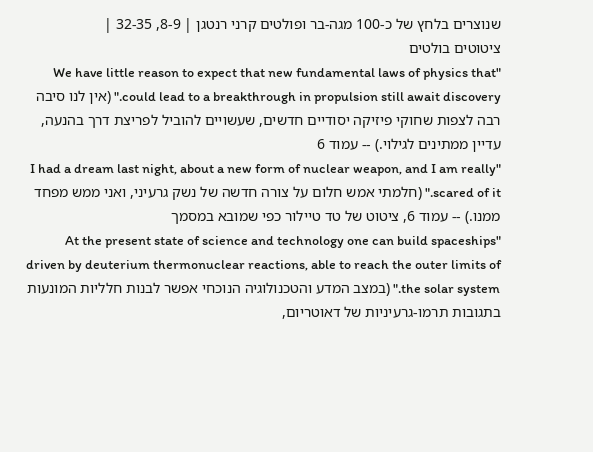שנוצרים בלחץ של כ-100 מגה-בר ופולטים קרני רנטגן | 8-9, 32-35 |
ציטוטים בולטים
"We have little reason to expect that new fundamental laws of physics that could lead to a breakthrough in propulsion still await discovery." (אין לנו סיבה רבה לצפות שחוקי פיזיקה יסודיים חדשים, שעשויים להוביל לפריצת דרך בהנעה, עדיין ממתינים לגילוי.) -- עמוד 6
"I had a dream last night, about a new form of nuclear weapon, and I am really scared of it." (חלמתי אמש חלום על צורה חדשה של נשק גרעיני, ואני ממש מפחד ממנו.) -- עמוד 6, ציטוט של טד טיילור כפי שמובא במסמך
"At the present state of science and technology one can build spaceships driven by deuterium thermonuclear reactions, able to reach the outer limits of the solar system." (במצב המדע והטכנולוגיה הנוכחי אפשר לבנות חלליות המונעות בתגובות תרמו-גרעיניות של דאוטריום,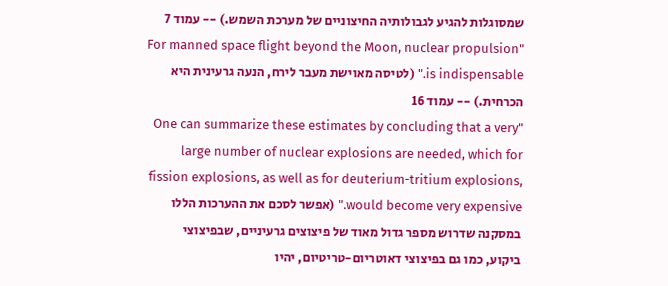שמסוגלות להגיע לגבולותיה החיצוניים של מערכת השמש.) -- עמוד 7
"For manned space flight beyond the Moon, nuclear propulsion is indispensable." (לטיסה מאוישת מעבר לירח, הנעה גרעינית היא הכרחית.) -- עמוד 16
"One can summarize these estimates by concluding that a very large number of nuclear explosions are needed, which for fission explosions, as well as for deuterium-tritium explosions, would become very expensive." (אפשר לסכם את ההערכות הללו במסקנה שדרוש מספר גדול מאוד של פיצוצים גרעיניים, שבפיצוצי ביקוע, כמו גם בפיצוצי דאוטריום-טריטיום, יהיו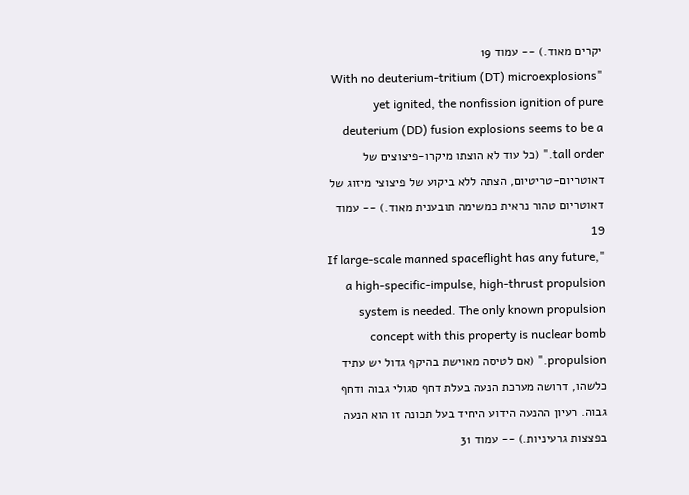יקרים מאוד.) -- עמוד 19
"With no deuterium-tritium (DT) microexplosions yet ignited, the nonfission ignition of pure deuterium (DD) fusion explosions seems to be a tall order." (כל עוד לא הוצתו מיקרו-פיצוצים של דאוטריום-טריטיום, הצתה ללא ביקוע של פיצוצי מיזוג של דאוטריום טהור נראית כמשימה תובענית מאוד.) -- עמוד 19
"If large-scale manned spaceflight has any future, a high-specific-impulse, high-thrust propulsion system is needed. The only known propulsion concept with this property is nuclear bomb propulsion." (אם לטיסה מאוישת בהיקף גדול יש עתיד כלשהו, דרושה מערכת הנעה בעלת דחף סגולי גבוה ודחף גבוה. רעיון ההנעה הידוע היחיד בעל תכונה זו הוא הנעה בפצצות גרעיניות.) -- עמוד 31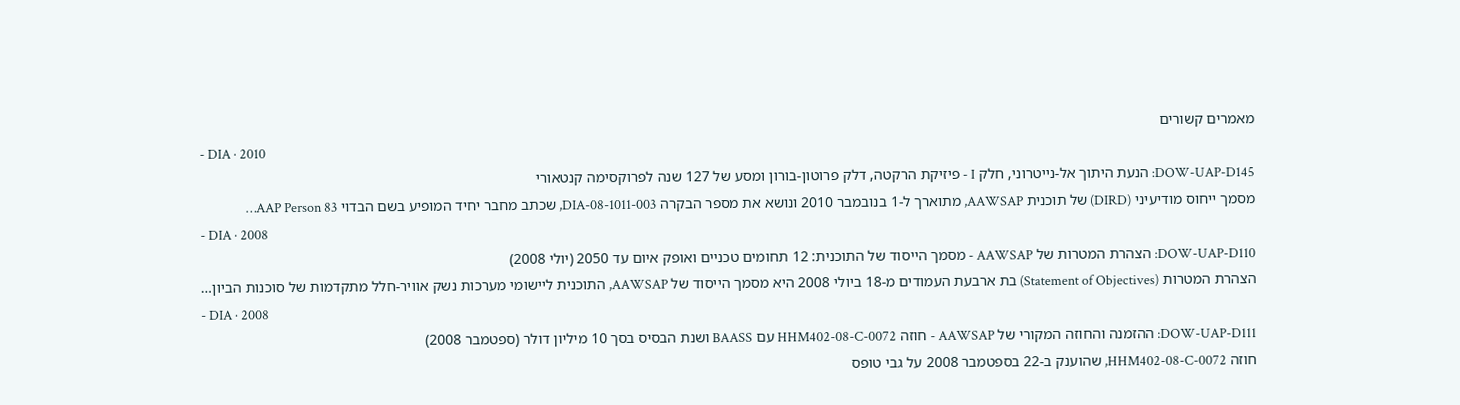מאמרים קשורים
- DIA · 2010
DOW-UAP-D145: הנעת היתוך אל-נייטרוני, חלק I - פיזיקת הרקטה, דלק פרוטון-בורון ומסע של 127 שנה לפרוקסימה קנטאורי
מסמך ייחוס מודיעיני (DIRD) של תוכנית AAWSAP, מתוארך ל-1 בנובמבר 2010 ונושא את מספר הבקרה DIA-08-1011-003, שכתב מחבר יחיד המופיע בשם הבדוי AAP Person 83…
- DIA · 2008
DOW-UAP-D110: הצהרת המטרות של AAWSAP - מסמך הייסוד של התוכנית: 12 תחומים טכניים ואופק איום עד 2050 (יולי 2008)
הצהרת המטרות (Statement of Objectives) בת ארבעת העמודים מ-18 ביולי 2008 היא מסמך הייסוד של AAWSAP, התוכנית ליישומי מערכות נשק אוויר-חלל מתקדמות של סוכנות הביון…
- DIA · 2008
DOW-UAP-D111: ההזמנה והחוזה המקורי של AAWSAP - חוזה HHM402-08-C-0072 עם BAASS ושנת הבסיס בסך 10 מיליון דולר (ספטמבר 2008)
חוזה HHM402-08-C-0072, שהוענק ב-22 בספטמבר 2008 על גבי טופס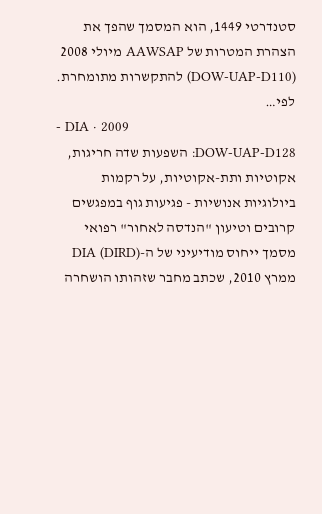סטנדרטי 1449, הוא המסמך שהפך את הצהרת המטרות של AAWSAP מיולי 2008 (DOW-UAP-D110) להתקשרות מתומחרת. לפי…
- DIA · 2009
DOW-UAP-D128: השפעות שדה חריגות, אקוטיות ותת-אקוטיות, על רקמות ביולוגיות אנושיות - פגיעות גוף במפגשים קרובים וטיעון "הנדסה לאחור" רפואי
מסמך ייחוס מודיעיני של ה-DIA (DIRD) ממרץ 2010, שכתב מחבר שזהותו הושחרה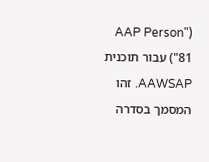("AAP Person 81") עבור תוכנית AAWSAP. זהו המסמך בסדרה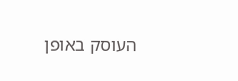העוסק באופן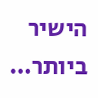הישיר ביותר…